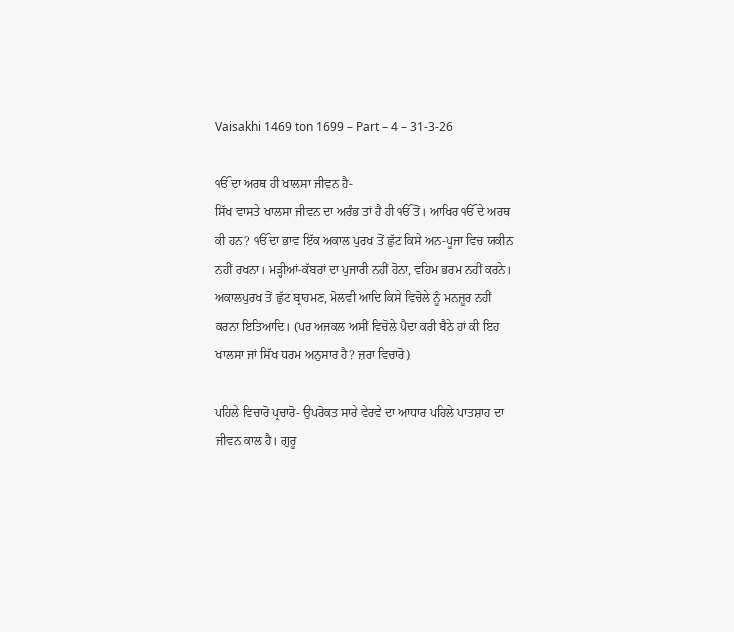Vaisakhi 1469 ton 1699 – Part – 4 – 31-3-26

ੴ ਦਾ ਅਰਥ ਹੀ ਖਾਲਸਾ ਜੀਵਨ ਹੈ-
ਸਿੱਖ ਵਾਸਤੇ ਖਾਲਸਾ ਜੀਵਨ ਦਾ ਅਰੰਭ ਤਾਂ ਹੈ ਹੀ ੴ ਤੋਂ। ਆਖਿਰ ੴ ਦੇ ਅਰਥ ਕੀ ਹਨ? ੴ ਦਾ ਭਾਵ ਇੱਕ ਅਕਾਲ ਪੁਰਖ ਤੋਂ ਛੁੱਟ ਕਿਸੇ ਅਨ-ਪੂਜਾ ਵਿਚ ਯਕੀਨ ਨਹੀਂ ਰਖਨਾ। ਮੜ੍ਹੀਆਂ-ਕੱਬਰਾਂ ਦਾ ਪੁਜਾਰੀ ਨਹੀਂ ਹੋਨਾ, ਵਹਿਮ ਭਰਮ ਨਹੀਂ ਕਰਨੇ। ਅਕਾਲਪੁਰਖ ਤੋਂ ਛੁੱਟ ਬ੍ਰਾਹਮਣ, ਮੋਲਵੀ ਆਦਿ ਕਿਸੇ ਵਿਚੋਲੇ ਨੂੰ ਮਨਜ਼ੂਰ ਨਹੀਂ ਕਰਨਾ ਇਤਿਆਦਿ। (ਪਰ ਅਜਕਲ ਅਸੀਂ ਵਿਚੋਲੇ ਪੈਦਾ ਕਰੀ ਬੈਠੇ ਹਾਂ ਕੀ ਇਹ ਖਾਲਸਾ ਜਾਂ ਸਿੱਖ ਧਰਮ ਅਨੁਸਾਰ ਹੈ? ਜ਼ਰਾ ਵਿਚਾਰੋ)

ਪਹਿਲੇ ਵਿਚਾਰੋ ਪ੍ਰਚਾਰੋ- ਉਪਰੋਕਤ ਸਾਰੇ ਵੇਰਵੇ ਦਾ ਆਧਾਰ ਪਹਿਲੇ ਪਾਤਸ਼ਾਹ ਦਾ ਜੀਵਨ ਕਾਲ ਹੈ। ਗੁਰੂ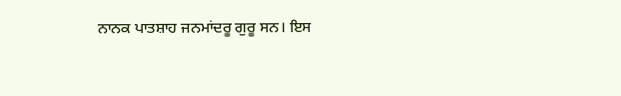ਨਾਨਕ ਪਾਤਸ਼ਾਹ ਜਨਮਾਂਦਰੂ ਗੁਰੂ ਸਨ। ਇਸ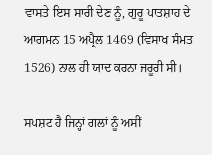ਵਾਸਤੇ ਇਸ ਸਾਰੀ ਦੇਣ ਨੂੰ, ਗੁਰੂ ਪਾਤਸ਼ਾਹ ਦੇ ਆਗਮਨ 15 ਅਪ੍ਰੈਲ 1469 (ਵਿਸਾਖ ਸੰਮਤ 1526) ਨਾਲ ਹੀ ਯਾਦ ਕਰਨਾ ਜਰੂਰੀ ਸੀ।

ਸਪਸ਼ਟ ਹੈ ਜਿਨ੍ਹਾਂ ਗਲਾਂ ਨੂੰ ਅਸੀਂ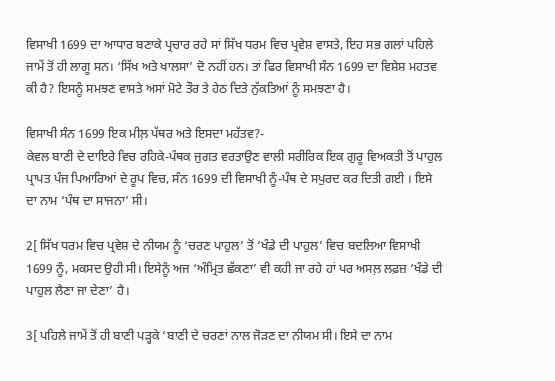ਵਿਸਾਖੀ 1699 ਦਾ ਆਧਾਰ ਬਣਾਕੇ ਪ੍ਰਚਾਰ ਰਹੇ ਸਾਂ ਸਿੱਖ ਧਰਮ ਵਿਚ ਪ੍ਰਵੇਸ਼ ਵਾਸਤੇ, ਇਹ ਸਭ ਗਲਾਂ ਪਹਿਲੇ ਜਾਮੇਂ ਤੋਂ ਹੀ ਲਾਗੂ ਸਨ। ‘ਸਿੱਖ ਅਤੇ ਖਾਲਸਾ’ ਦੋ ਨਹੀਂ ਹਨ। ਤਾਂ ਫਿਰ ਵਿਸਾਖੀ ਸੰਨ 1699 ਦਾ ਵਿਸ਼ੇਸ਼ ਮਹਤਵ ਕੀ ਹੈ? ਇਸਨੂੰ ਸਮਝਣ ਵਾਸਤੇ ਅਸਾਂ ਮੋਟੇ ਤੌਰ ਤੇ ਹੇਠ ਦਿਤੇ ਨੁੱਕਤਿਆਂ ਨੂੰ ਸਮਝਣਾ ਹੈ।

ਵਿਸਾਖੀ ਸੰਨ 1699 ਇਕ ਮੀਲ਼ ਪੱਥਰ ਅਤੇ ਇਸਦਾ ਮਹੱਤਵ?-
ਕੇਵਲ ਬਾਣੀ ਦੇ ਦਾਇਰੇ ਵਿਚ ਰਹਿਕੇ-ਪੰਥਕ ਜੁਗਤ ਵਰਤਾਉਣ ਵਾਲੀ ਸਰੀਰਿਕ ਇਕ ਗੁਰੂ ਵਿਅਕਤੀ ਤੋਂ ਪਾਹੁਲ ਪ੍ਰਾਪਤ ਪੰਜ ਪਿਆਰਿਆਂ ਦੇ ਰੂਪ ਵਿਚ, ਸੰਨ 1699 ਦੀ ਵਿਸਾਖੀ ਨੂੰ-ਪੰਥ ਦੇ ਸਪੁਰਦ ਕਰ ਦਿਤੀ ਗਈ । ਇਸੇ ਦਾ ਨਾਮ ‘ਪੰਥ ਦਾ ਸਾਜਨਾ’ ਸੀ।

2[ ਸਿੱਖ ਧਰਮ ਵਿਚ ਪ੍ਰਵੇਸ਼ ਦੇ ਨੀਯਮ ਨੂੰ ‘ਚਰਣ ਪਾਹੁਲ’ ਤੋਂ ‘ਖੰਡੇ ਦੀ ਪਾਹੁਲ’ ਵਿਚ ਬਦਲਿਆ ਵਿਸਾਖੀ 1699 ਨੂੰ, ਮਕਸਦ ਉਹੀ ਸੀ। ਇਸੇਨੂੰ ਅਜ ‘ਅੰਮ੍ਰਿਤ ਛੱਕਣਾ’ ਵੀ ਕਹੀ ਜਾ ਰਹੇ ਹਾਂ ਪਰ ਅਸਲ਼ ਲਫ਼ਜ਼ ‘ਖੰਡੇ ਦੀ ਪਾਹੁਲ ਲੈਣਾ ਜਾ ਦੇਣਾ’ ਹੈ।

3[ ਪਹਿਲੇ ਜਾਮੇਂ ਤੋਂ ਹੀ ਬਾਣੀ ਪੜ੍ਹਕੇ ‘ਬਾਣੀ ਦੇ ਚਰਣਾਂ ਨਾਲ ਜੋੜਣ ਦਾ ਨੀਯਮ ਸੀ। ਇਸੇ ਦਾ ਨਾਮ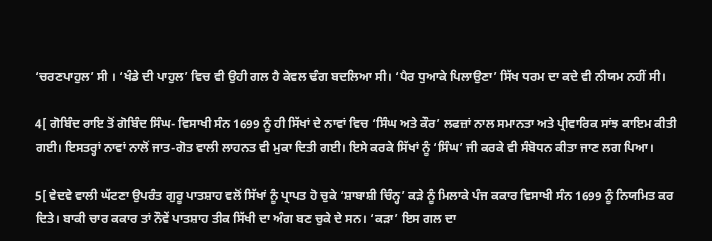‘ਚਰਣਪਾਹੁਲ’ ਸੀ । ‘ਖੰਡੇ ਦੀ ਪਾਹੁਲ’ ਵਿਚ ਵੀ ਉਹੀ ਗਲ ਹੈ ਕੇਵਲ ਢੰਗ ਬਦਲਿਆ ਸੀ। ‘ਪੈਰ ਧੁਆਕੇ ਪਿਲਾਉਣਾ’ ਸਿੱਖ ਧਰਮ ਦਾ ਕਦੇ ਵੀ ਨੀਯਮ ਨਹੀਂ ਸੀ।

4[ ਗੋਬਿੰਦ ਰਾਇ ਤੋਂ ਗੋਬਿੰਦ ਸਿੰਘ- ਵਿਸਾਖੀ ਸੰਨ 1699 ਨੂੰ ਹੀ ਸਿੱਖਾਂ ਦੇ ਨਾਵਾਂ ਵਿਚ ‘ਸਿੰਘ ਅਤੇ ਕੌਰ’ ਲਫਜ਼ਾਂ ਨਾਲ ਸਮਾਨਤਾ ਅਤੇ ਪ੍ਰੀਵਾਰਿਕ ਸਾਂਝ ਕਾਇਮ ਕੀਤੀ ਗਈ। ਇਸਤਰ੍ਹਾਂ ਨਾਵਾਂ ਨਾਲੋਂ ਜਾਤ-ਗੋਤ ਵਾਲੀ ਲਾਹਨਤ ਵੀ ਮੁਕਾ ਦਿਤੀ ਗਈ। ਇਸੇ ਕਰਕੇ ਸਿੱਖਾਂ ਨੂੰ ‘ਸਿੰਘ’ ਜੀ ਕਰਕੇ ਵੀ ਸੰਬੋਧਨ ਕੀਤਾ ਜਾਣ ਲਗ ਪਿਆ।

5[ ਵੇਦਵੇ ਵਾਲੀ ਘੱਟਣਾ ਉਪਰੰਤ ਗੁਰੂ ਪਾਤਸ਼ਾਹ ਵਲੋਂ ਸਿੱਖਾਂ ਨੂੰ ਪ੍ਰਾਪਤ ਹੋ ਚੁਕੇ ‘ਸ਼ਾਬਾਸ਼ੀ ਚਿੰਨ੍ਹ’ ਕੜੇ ਨੂੰ ਮਿਲਾਕੇ ਪੰਜ ਕਕਾਰ ਵਿਸਾਖੀ ਸੰਨ 1699 ਨੂੰ ਨਿਯਮਿਤ ਕਰ ਦਿਤੇ। ਬਾਕੀ ਚਾਰ ਕਕਾਰ ਤਾਂ ਨੌਵੇਂ ਪਾਤਸ਼ਾਹ ਤੀਕ ਸਿੱਖੀ ਦਾ ਅੰਗ ਬਣ ਚੁਕੇ ਦੇ ਸਨ। ‘ਕੜਾ’ ਇਸ ਗਲ ਦਾ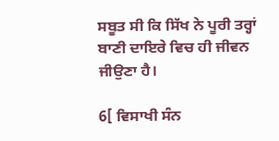ਸਬੂਤ ਸੀ ਕਿ ਸਿੱਖ ਨੇ ਪੂਰੀ ਤਰ੍ਹਾਂ ਬਾਣੀ ਦਾਇਰੇ ਵਿਚ ਹੀ ਜੀਵਨ ਜੀਉਣਾ ਹੈ।

6[ ਵਿਸਾਖੀ ਸੰਨ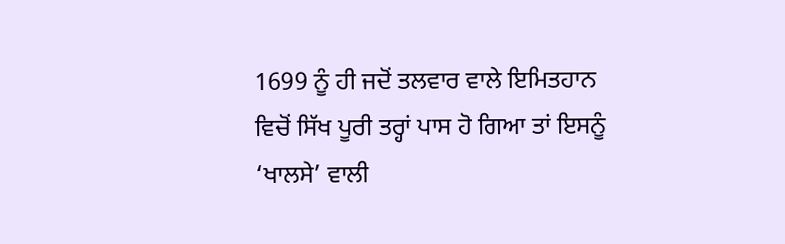1699 ਨੂੰ ਹੀ ਜਦੋਂ ਤਲਵਾਰ ਵਾਲੇ ਇਮਿਤਹਾਨ ਵਿਚੋਂ ਸਿੱਖ ਪੂਰੀ ਤਰ੍ਹਾਂ ਪਾਸ ਹੋ ਗਿਆ ਤਾਂ ਇਸਨੂੰ ‘ਖਾਲਸੇ’ ਵਾਲੀ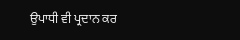ਉਪਾਧੀ ਵੀ ਪ੍ਰਦਾਨ ਕਰ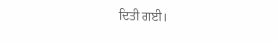ਦਿਤੀ ਗਈ।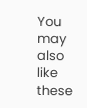You may also like these